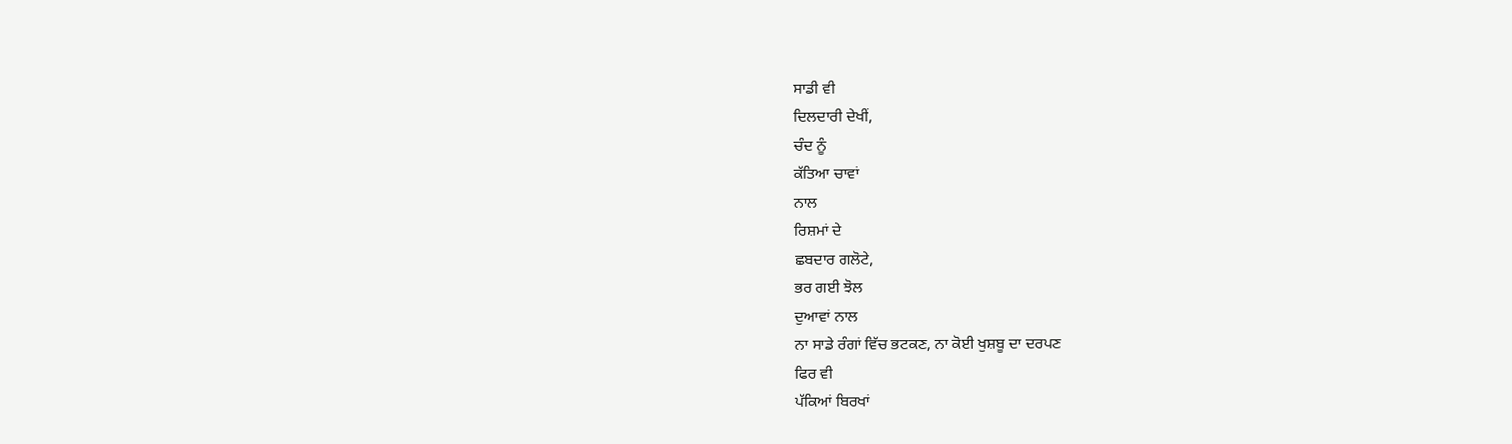ਸਾਡੀ ਵੀ
ਦਿਲਦਾਰੀ ਦੇਖੀਂ,
ਚੰਦ ਨੂੰ
ਕੱਤਿਆ ਚਾਵਾਂ
ਨਾਲ
ਰਿਸ਼ਮਾਂ ਦੇ
ਛਬਦਾਰ ਗਲੋਟੇ,
ਭਰ ਗਈ ਝੋਲ
ਦੁਆਵਾਂ ਨਾਲ
ਨਾ ਸਾਡੇ ਰੰਗਾਂ ਵਿੱਚ ਭਟਕਣ, ਨਾ ਕੋਈ ਖੁਸ਼ਬੂ ਦਾ ਦਰਪਣ
ਫਿਰ ਵੀ
ਪੱਕਿਆਂ ਬਿਰਖਾਂ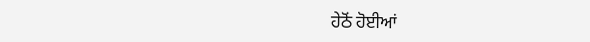ਹੇਠੋਂ ਹੋਈਆਂ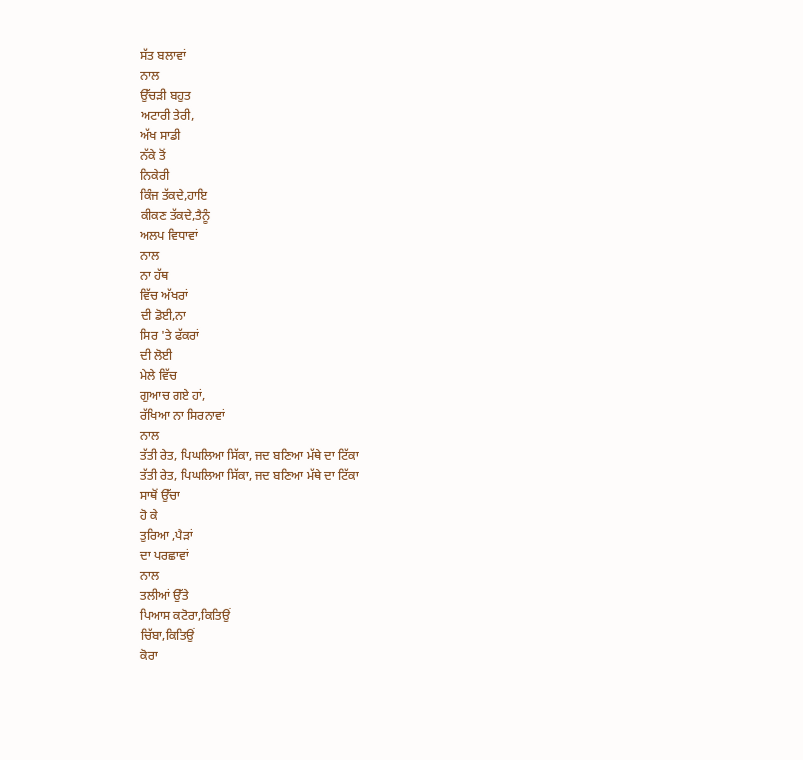ਸੱਤ ਬਲਾਵਾਂ
ਨਾਲ
ਉੱਚੜੀ ਬਹੁਤ
ਅਟਾਰੀ ਤੇਰੀ,
ਅੱਖ ਸਾਡੀ
ਨੱਕੇ ਤੋਂ
ਨਿਕੇਰੀ
ਕਿੰਜ ਤੱਕਦੇ,ਹਾਇ
ਕੀਕਣ ਤੱਕਦੇ,ਤੈਨੂੰ
ਅਲਪ ਵਿਧਾਵਾਂ
ਨਾਲ
ਨਾ ਹੱਥ
ਵਿੱਚ ਅੱਖਰਾਂ
ਦੀ ਡੋਈ,ਨਾ
ਸਿਰ 'ਤੇ ਫੱਕਰਾਂ
ਦੀ ਲੋਈ
ਮੇਲੇ ਵਿੱਚ
ਗੁਆਚ ਗਏ ਹਾਂ,
ਰੱਖਿਆ ਨਾ ਸਿਰਨਾਵਾਂ
ਨਾਲ
ਤੱਤੀ ਰੇਤ, ਪਿਘਲਿਆ ਸਿੱਕਾ, ਜਦ ਬਣਿਆ ਮੱਥੇ ਦਾ ਟਿੱਕਾ
ਤੱਤੀ ਰੇਤ, ਪਿਘਲਿਆ ਸਿੱਕਾ, ਜਦ ਬਣਿਆ ਮੱਥੇ ਦਾ ਟਿੱਕਾ
ਸਾਥੋਂ ਉੱਚਾ
ਹੋ ਕੇ
ਤੁਰਿਆ ,ਪੈੜਾਂ
ਦਾ ਪਰਛਾਵਾਂ
ਨਾਲ
ਤਲੀਆਂ ਉੱਤੇ
ਪਿਆਸ ਕਟੋਰਾ,ਕਿਤਿਉਂ
ਚਿੱਬਾ,ਕਿਤਿਉਂ
ਕੋਰਾ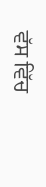ਵੱਸ ਵਿੱਚ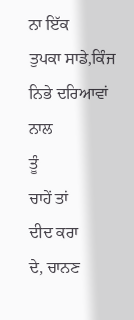ਨਾ ਇੱਕ
ਤੁਪਕਾ ਸਾਡੇ,ਕਿੰਜ
ਨਿਭੇ ਦਰਿਆਵਾਂ
ਨਾਲ
ਤੂੰ
ਚਾਹੇਂ ਤਾਂ
ਦੀਦ ਕਰਾ
ਦੇ, ਚਾਨਣ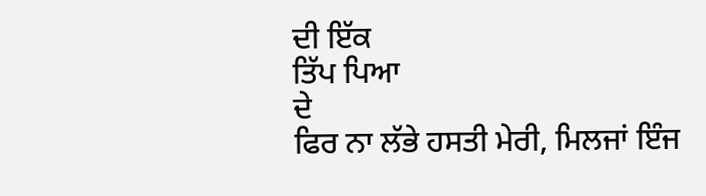ਦੀ ਇੱਕ
ਤਿੱਪ ਪਿਆ
ਦੇ
ਫਿਰ ਨਾ ਲੱਭੇ ਹਸਤੀ ਮੇਰੀ, ਮਿਲਜਾਂ ਇੰਜ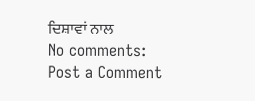ਦਿਸ਼ਾਵਾਂ ਨਾਲ
No comments:
Post a Comment